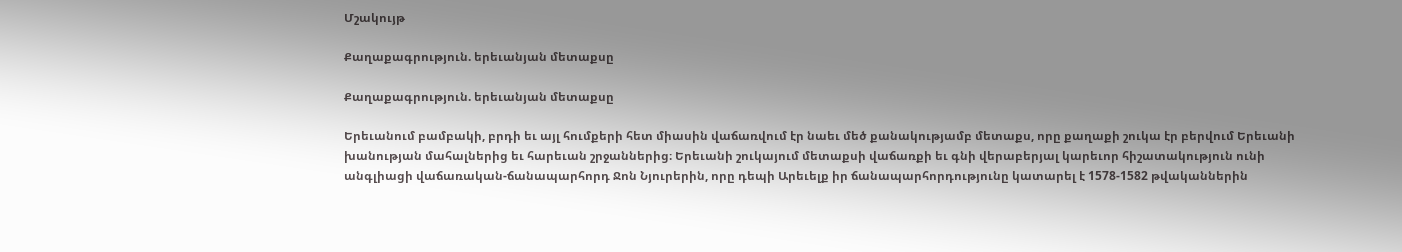Մշակույթ

Քաղաքագրություն. երեւանյան մետաքսը

Քաղաքագրություն. երեւանյան մետաքսը

Երեւանում բամբակի, բրդի եւ այլ հումքերի հետ միասին վաճառվում էր նաեւ մեծ քանակությամբ մետաքս, որը քաղաքի շուկա էր բերվում Երեւանի խանության մահալներից եւ հարեւան շրջաններից։ Երեւանի շուկայում մետաքսի վաճառքի եւ գնի վերաբերյալ կարեւոր հիշատակություն ունի անգլիացի վաճառական-ճանապարհորդ Ջոն Նյուրերին, որը դեպի Արեւելք իր ճանապարհորդությունը կատարել է 1578-1582 թվականներին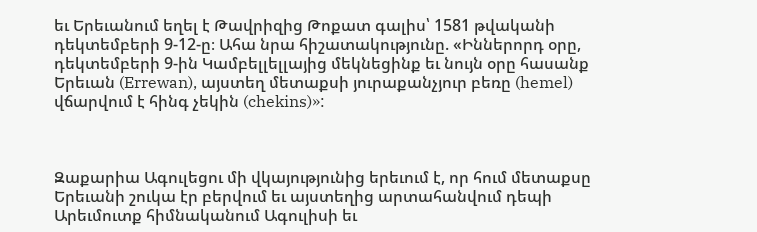եւ Երեւանում եղել է Թավրիզից Թոքատ գալիս՝ 1581 թվականի դեկտեմբերի 9-12-ը։ Ահա նրա հիշատակությունը. «Իններորդ օրը, դեկտեմբերի 9-ին Կամբելլելլայից մեկնեցինք եւ նույն օրը հասանք Երեւան (Errewan), այստեղ մետաքսի յուրաքանչյուր բեռը (hemel) վճարվում է հինգ չեկին (chekins)»:



Զաքարիա Ագուլեցու մի վկայությունից երեւում է, որ հում մետաքսը Երեւանի շուկա էր բերվում եւ այստեղից արտահանվում դեպի Արեւմուտք հիմնականում Ագուլիսի եւ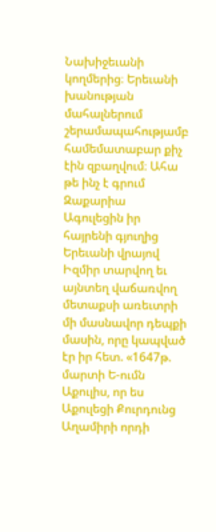Նախիջեւանի կողմերից։ Երեւանի խանության մահալներում շերամապահությամբ համեմատաբար քիչ էին զբաղվում։ Ահա թե ինչ է գրում Զաքարիա Ագուլեցին իր հայրենի գյուղից Երեւանի վրայով Իզմիր տարվող եւ այնտեղ վաճառվող մետաքսի առեւտրի մի մասնավոր դեպքի մասին, որը կապված էր իր հետ. «1647թ. մարտի Ե-ումն Աքուլիս, որ ես Աքուլեցի Քուրդունց Աղամիրի որդի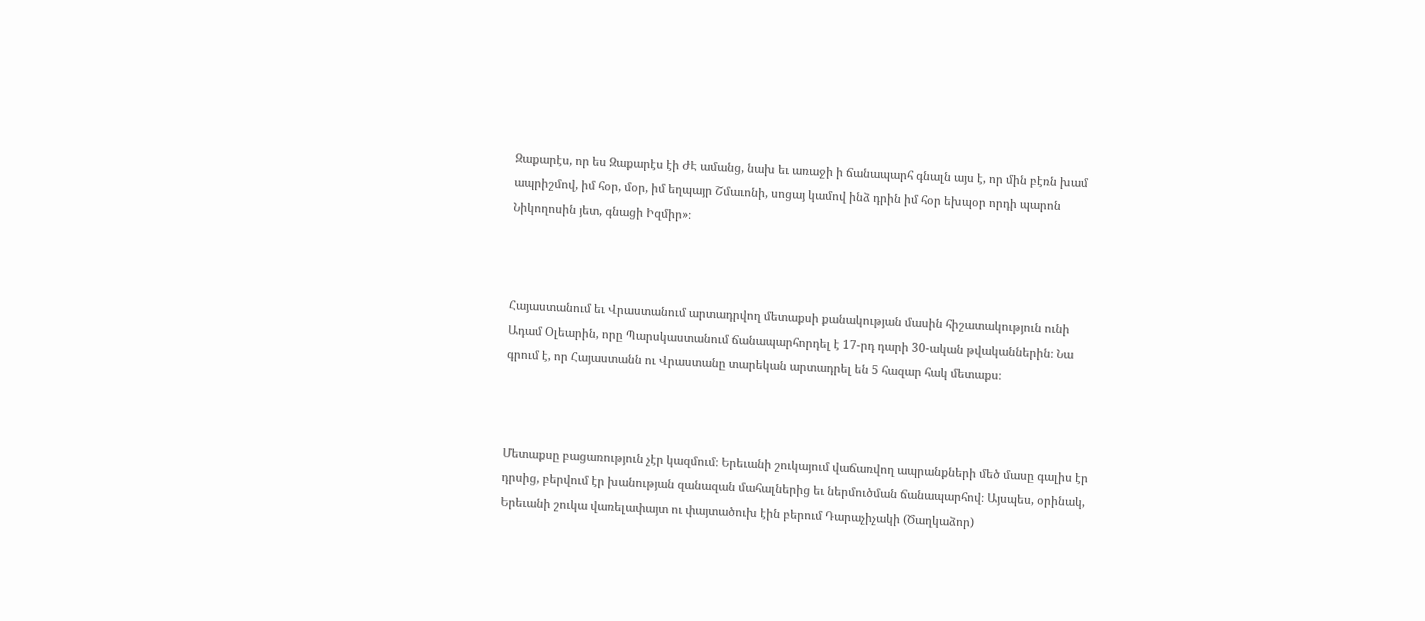Զաքարէս, որ ես Զաքարէս էի ԺԷ ամանց, նախ եւ առաջի ի ճանապարհ գնալն այս է, որ մին բէռն խամ ապրիշմով, իմ հօր, մօր, իմ եղպայր Շմաւոնի, սոցայ կամով ինձ դրին իմ հօր եխպօր որդի պարոն Նիկողոսին յետ, գնացի Իզմիր»։



Հայաստանում եւ Վրաստանում արտադրվող մետաքսի քանակության մասին հիշատակություն ունի Ադամ Օլեարին, որը Պարսկաստանում ճանապարհորդել է 17-րդ դարի 30-ական թվականներին։ Նա գրում է, որ Հայաստանն ու Վրաստանը տարեկան արտադրել են 5 հազար հակ մետաքս։



Մետաքսը բացառություն չէր կազմում։ Երեւանի շուկայում վաճառվող ապրանքների մեծ մասը գալիս էր դրսից, բերվում էր խանության զանազան մահալներից եւ ներմուծման ճանապարհով։ Այսպես, օրինակ, Երեւանի շուկա վառելափայտ ու փայտածուխ էին բերում Դարաչիչակի (Ծաղկաձոր)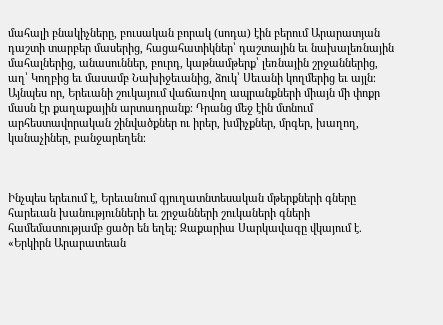մահալի բնակիչները, բուսական բորակ (սոդա) էին բերում Արարատյան դաշտի տարբեր մասերից, հացահատիկներ՝ դաշտային եւ նախալեռնային մահալներից, անասուններ, բուրդ, կաթնամթերք՝ լեռնային շրջաններից, աղ՝ Կողբից եւ մասամբ Նախիջեւանից, ձուկ՝ Սեւանի կողմերից եւ այլն։ Այնպես որ, Երեւանի շուկայում վաճառվող ապրանքների միայն մի փոքր մասն էր քաղաքային արտադրանք։ Դրանց մեջ էին մտնում արհեստավորական շինվածքներ ու իրեր, խմիչքներ, մրգեր, խաղող, կանաչիներ, բանջարեղեն։



Ինչպես երեւում է, Երեւանում գյուղատնտեսական մթերքների գները հարեւան խանությունների եւ շրջանների շուկաների գների համեմատությամբ ցածր են եղել։ Զաքարիա Սարկավագը վկայում է. «Երկիրն Արարատեան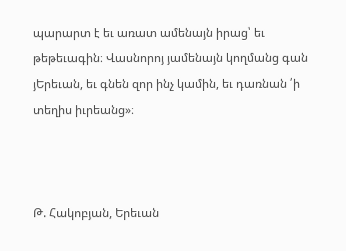պարարտ է եւ առատ ամենայն իրաց՝ եւ թեթեւագին։ Վասնորոյ յամենայն կողմանց գան յԵրեւան, եւ գնեն զոր ինչ կամին, եւ դառնան ՛ի տեղիս իւրեանց»։



Թ. Հակոբյան, Երեւան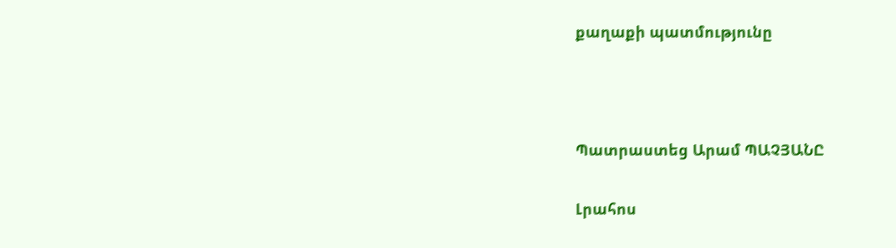քաղաքի պատմությունը



Պատրաստեց Արամ ՊԱՉՅԱՆԸ

Լրահոս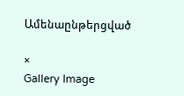Ամենաընթերցված

×
Gallery Image